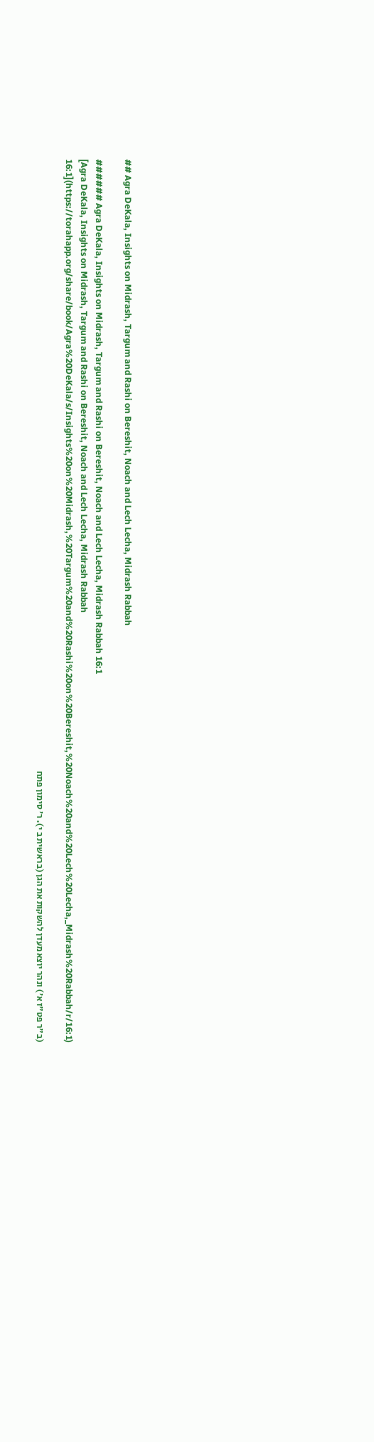## Agra DeKala, Insights on Midrash, Targum and Rashi on Bereshit, Noach and Lech Lecha, Midrash Rabbah

###### Agra DeKala, Insights on Midrash, Targum and Rashi on Bereshit, Noach and Lech Lecha, Midrash Rabbah 16:1
[Agra DeKala, Insights on Midrash, Targum and Rashi on Bereshit, Noach and Lech Lecha, Midrash Rabbah 16:1](https://torahapp.org/share/book/Agra%20DeKala/s/Insights%20on%20Midrash,%20Targum%20and%20Rashi%20on%20Bereshit,%20Noach%20and%20Lech%20Lecha,_Midrash%20Rabbah/r/16:1)

(ב"ר פט"ז א') ונהר יוצא מעדן להשקות את הגן (בראשית ב י). ר' סימון פתח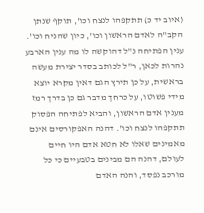(איוב יד כ) תתקפהו לנצח וכו', תוקף שנתן הקב"ה לאדם הראשון וכו', כיון שהניח וכו'. ענין הפתיחה נ"ל דהוקשה לו מה ענין הארבע נהרות לכאן, ר"ל לכותב בסדר יצירת מעשה בראשית, על כן תירץ הגם דאין מקרא יוצא מידי פשוטו, על כרחך מדבר גם כן בדרך רמז מענין אדם הראשון, והביא לפתיחה הפסוק תתקפהו לנצח וכו'. דהנה האפקורסים אינם מאמינים שאלו לא חטא אדם היו חיים לעולם, דהנה הם מבינים בטבעיים כי כל מורכב נפסד, והנה האדם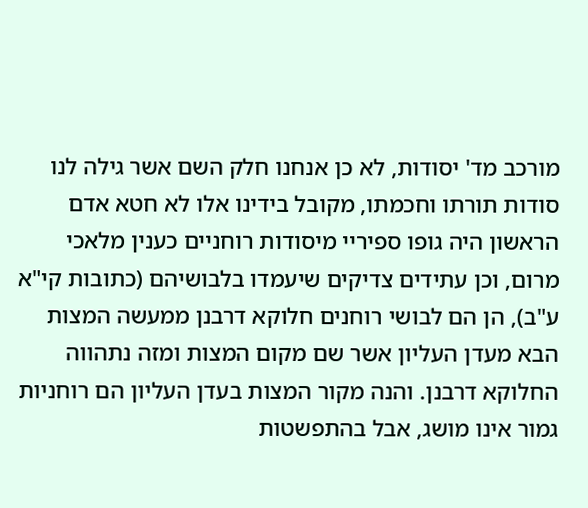מורכב מד' יסודות, לא כן אנחנו חלק השם אשר גילה לנו סודות תורתו וחכמתו, מקובל בידינו אלו לא חטא אדם הראשון היה גופו ספיריי מיסודות רוחניים כענין מלאכי מרום, וכן עתידים צדיקים שיעמדו בלבושיהם (כתובות קי"א ע"ב), הן הם לבושי רוחנים חלוקא דרבנן ממעשה המצות הבא מעדן העליון אשר שם מקום המצות ומזה נתהווה החלוקא דרבנן. והנה מקור המצות בעדן העליון הם רוחניות גמור אינו מושג, אבל בהתפשטות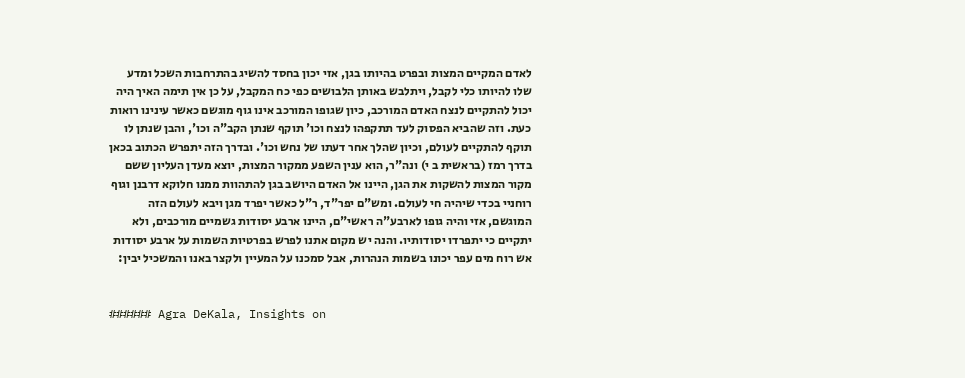לאדם המקיים המצות ובפרט בהיותו בגן, אזי יכון בחסד להשיג בהתרחבות השכל ומדע שלו להיותו כלי לקבל, ויתלבש באותן הלבושים כפי כח המקבל, על כן אין תימה האיך היה יכול להתקיים לנצח האדם המורכב, כיון שגופו המורכב אינו גוף מוגשם כאשר עינינו רואות כעת. וזה שהביא הפסוק לעד תתקפהו לנצח וכו' תוקף שנתן הקב"ה וכו', והבן שנתן לו תוקף להתקיים לעולם, וכיון שהלך אחר דעתו של נחש וכו'. ובדרך הזה יתפרש הכתוב בכאן בדרך רמז (בראשית ב י) ונה"ר, הוא ענין השפע ממקור המצות, יוצא מעדן העליון ששם מקור המצות להשקות את הגן, היינו אל האדם היושב בגן להתהוות ממנו חלוקא דרבנן וגוף רוחניי בכדי שיהיה חי לעולם. ומש"ם יפר"ד, ר"ל כאשר יפרד מגן ויבא לעולם הזה המוגשם, אזי והיה גופו לארבע"ה ראשי"ם, היינו ארבע יסודות גשמיים מורכבים, ולא יתקיים כי יתפרדו יסודותיו. והנה יש מקום אתנו לפרש בפרטיות השמות על ארבע יסודות אש רוח מים עפר יכונו בשמות הנהרות, אבל סמכנו על המעיין ולקצר באנו והמשכיל יבין:


###### Agra DeKala, Insights on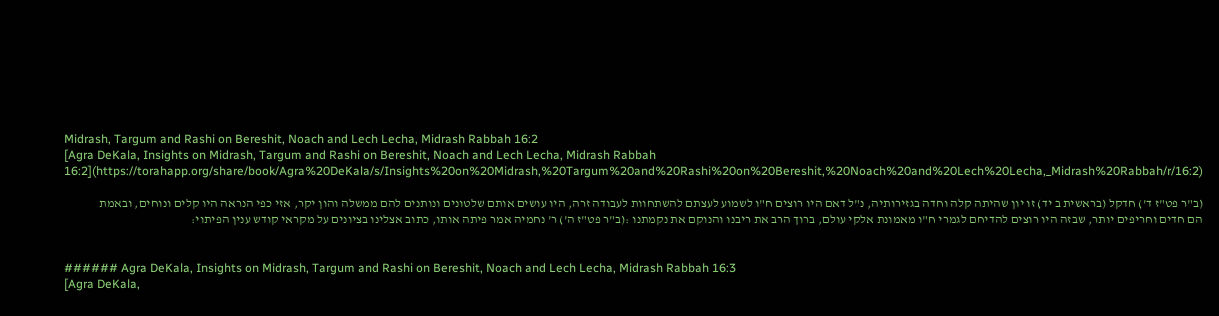Midrash, Targum and Rashi on Bereshit, Noach and Lech Lecha, Midrash Rabbah 16:2
[Agra DeKala, Insights on Midrash, Targum and Rashi on Bereshit, Noach and Lech Lecha, Midrash Rabbah 16:2](https://torahapp.org/share/book/Agra%20DeKala/s/Insights%20on%20Midrash,%20Targum%20and%20Rashi%20on%20Bereshit,%20Noach%20and%20Lech%20Lecha,_Midrash%20Rabbah/r/16:2)

(ב"ר פט"ז ד') חדקל (בראשית ב יד) זו יון שהיתה קלה וחדה בגזירותיה, נ"ל דאם היו רוצים ח"ו לשמוע לעצתם להשתחוות לעבודה זרה, היו עושים אותם שלטונים ונותנים להם ממשלה והון יקר, אזי כפי הנראה היו קלים ונוחים, ובאמת הם חדים וחריפים יותר, שבזה היו רוצים להדיחם לגמרי ח"ו מאמונת אלקי עולם, ברוך הרב את ריבנו והנוקם את נקמתנו :(ב"ר פט"ז ה') ר' נחמיה אמר פיתה אותו, כתוב אצלינו בציונים על מקראי קודש ענין הפיתוי:


###### Agra DeKala, Insights on Midrash, Targum and Rashi on Bereshit, Noach and Lech Lecha, Midrash Rabbah 16:3
[Agra DeKala,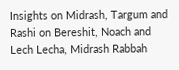Insights on Midrash, Targum and Rashi on Bereshit, Noach and Lech Lecha, Midrash Rabbah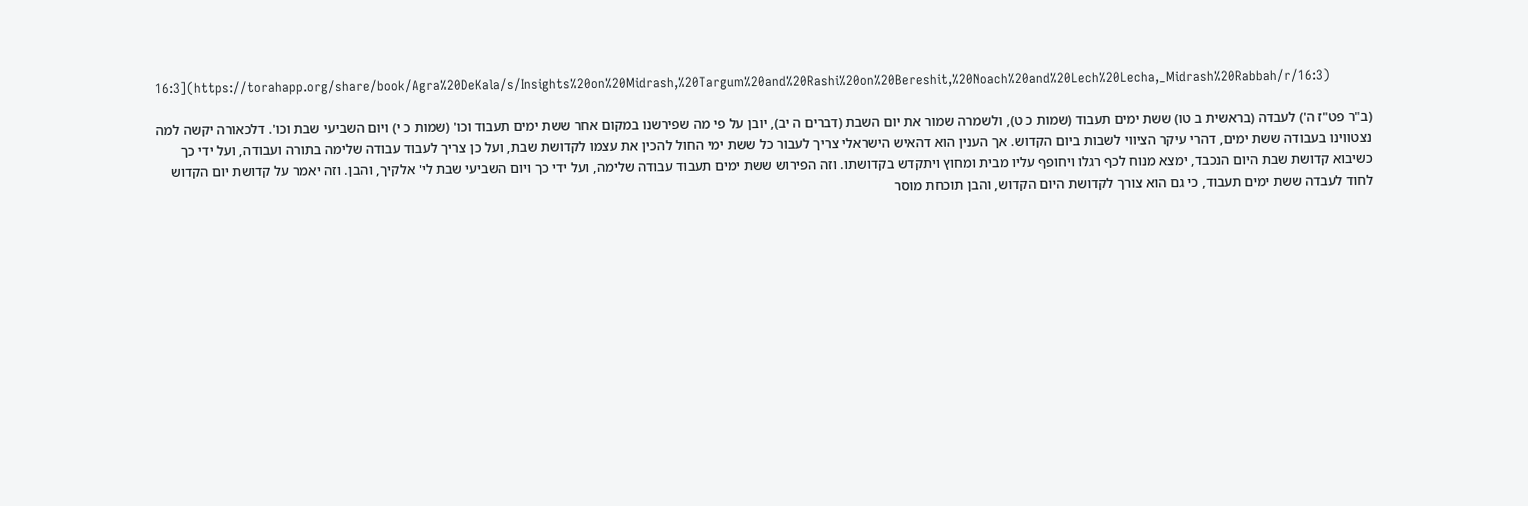16:3](https://torahapp.org/share/book/Agra%20DeKala/s/Insights%20on%20Midrash,%20Targum%20and%20Rashi%20on%20Bereshit,%20Noach%20and%20Lech%20Lecha,_Midrash%20Rabbah/r/16:3)

(ב"ר פט"ז ה') לעבדה (בראשית ב טו) ששת ימים תעבוד (שמות כ ט), ולשמרה שמור את יום השבת (דברים ה יב), יובן על פי מה שפירשנו במקום אחר ששת ימים תעבוד וכו' (שמות כ י) ויום השביעי שבת וכו'. דלכאורה יקשה למה נצטווינו בעבודה ששת ימים, דהרי עיקר הציווי לשבות ביום הקדוש. אך הענין הוא דהאיש הישראלי צריך לעבור כל ששת ימי החול להכין את עצמו לקדושת שבת, ועל כן צריך לעבוד עבודה שלימה בתורה ועבודה, ועל ידי כך כשיבוא קדושת שבת היום הנכבד, ימצא מנוח לכף רגלו ויחופף עליו מבית ומחוץ ויתקדש בקדושתו. וזה הפירוש ששת ימים תעבוד עבודה שלימה, ועל ידי כך ויום השביעי שבת לי' אלקיך, והבן. וזה יאמר על קדושת יום הקדוש לחוד לעבדה ששת ימים תעבוד, כי גם הוא צורך לקדושת היום הקדוש, והבן תוכחת מוסר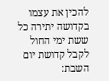להכין את עצמו בקדושה יתירה כל ששת ימי החול לקבל קדושת יום השבת: